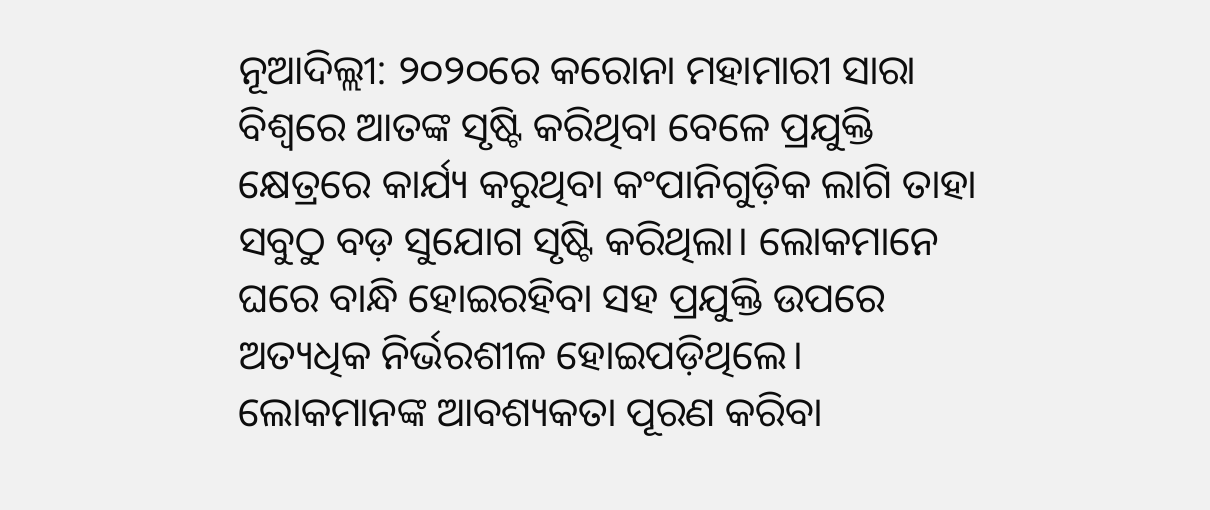ନୂଆଦିଲ୍ଲୀ: ୨୦୨୦ରେ କରୋନା ମହାମାରୀ ସାରା ବିଶ୍ବରେ ଆତଙ୍କ ସୃଷ୍ଟି କରିଥିବା ବେଳେ ପ୍ରଯୁକ୍ତି କ୍ଷେତ୍ରରେ କାର୍ଯ୍ୟ କରୁଥିବା କଂପାନିଗୁଡ଼ିକ ଲାଗି ତାହା ସବୁଠୁ ବଡ଼ ସୁଯୋଗ ସୃଷ୍ଟି କରିଥିଲା। ଲୋକମାନେ ଘରେ ବାନ୍ଧି ହୋଇରହିବା ସହ ପ୍ରଯୁକ୍ତି ଉପରେ ଅତ୍ୟଧିକ ନିର୍ଭରଶୀଳ ହୋଇପଡ଼ିଥିଲେ। ଲୋକମାନଙ୍କ ଆବଶ୍ୟକତା ପୂରଣ କରିବା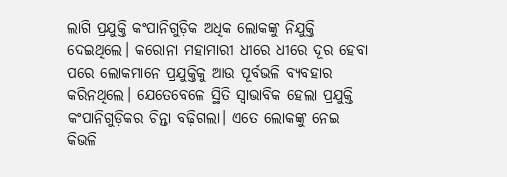ଲାଗି ପ୍ରଯୁକ୍ତି କଂପାନିଗୁଡ଼ିକ ଅଧିକ ଲୋକଙ୍କୁ ନିଯୁକ୍ତି ଦେଇଥିଲେ। କରୋନା ମହାମାରୀ ଧୀରେ ଧୀରେ ଦୂର ହେବା ପରେ ଲୋକମାନେ ପ୍ରଯୁକ୍ତିକୁ ଆଉ ପୂର୍ବଭଳି ବ୍ୟବହାର କରିନଥିଲେ। ଯେତେବେଳେ ସ୍ଥିତି ସ୍ବାଭାବିକ ହେଲା ପ୍ରଯୁକ୍ତି କଂପାନିଗୁଡ଼ିକର ଚିନ୍ତା ବଢ଼ିଗଲା। ଏତେ ଲୋକଙ୍କୁ ନେଇ କିଭଳି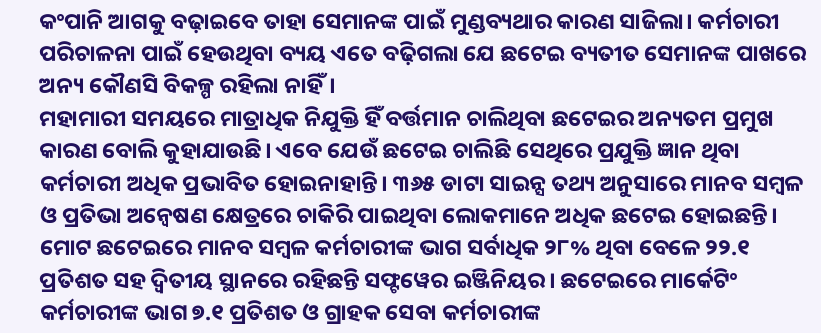କଂପାନି ଆଗକୁ ବଢ଼ାଇବେ ତାହା ସେମାନଙ୍କ ପାଇଁ ମୁଣ୍ଡବ୍ୟଥାର କାରଣ ସାଜିଲା। କର୍ମଚାରୀ ପରିଚାଳନା ପାଇଁ ହେଉଥିବା ବ୍ୟୟ ଏତେ ବଢ଼ିଗଲା ଯେ ଛଟେଇ ବ୍ୟତୀତ ସେମାନଙ୍କ ପାଖରେ ଅନ୍ୟ କୌଣସି ବିକଳ୍ପ ରହିଲା ନାହିଁ।
ମହାମାରୀ ସମୟରେ ମାତ୍ରାଧିକ ନିଯୁକ୍ତି ହିଁ ବର୍ତ୍ତମାନ ଚାଲିଥିବା ଛଟେଇର ଅନ୍ୟତମ ପ୍ରମୁଖ କାରଣ ବୋଲି କୁହାଯାଉଛି। ଏବେ ଯେଉଁ ଛଟେଇ ଚାଲିଛି ସେଥିରେ ପ୍ରଯୁକ୍ତି ଜ୍ଞାନ ଥିବା କର୍ମଚାରୀ ଅଧିକ ପ୍ରଭାବିତ ହୋଇନାହାନ୍ତି। ୩୬୫ ଡାଟା ସାଇନ୍ସ ତଥ୍ୟ ଅନୁସାରେ ମାନବ ସମ୍ବଳ ଓ ପ୍ରତିଭା ଅନ୍ବେଷଣ କ୍ଷେତ୍ରରେ ଚାକିରି ପାଇଥିବା ଲୋକମାନେ ଅଧିକ ଛଟେଇ ହୋଇଛନ୍ତି। ମୋଟ ଛଟେଇରେ ମାନବ ସମ୍ବଳ କର୍ମଚାରୀଙ୍କ ଭାଗ ସର୍ବାଧିକ ୨୮% ଥିବା ବେଳେ ୨୨.୧ ପ୍ରତିଶତ ସହ ଦ୍ବିତୀୟ ସ୍ଥାନରେ ରହିଛନ୍ତି ସଫ୍ଟୱେର ଇଞ୍ଜିନିୟର। ଛଟେଇରେ ମାର୍କେଟିଂ କର୍ମଚାରୀଙ୍କ ଭାଗ ୭.୧ ପ୍ରତିଶତ ଓ ଗ୍ରାହକ ସେବା କର୍ମଚାରୀଙ୍କ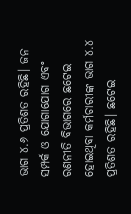ଭାଗ ୪.୬ ପ୍ରତିଶତ ରହିଛି। ଜନ ସମ୍ପର୍କ ଓ ଯୋଗାଯୋଗ ଏବଂ ରଣନୀତି ବିଭାଗରେ ଛଟେଇ ହୋଇଥିବା କର୍ମଚାରୀଙ୍କ ଭାଗ ୪.୪ ପ୍ରତିଶତ ରହିଛି। ଛଟେଇ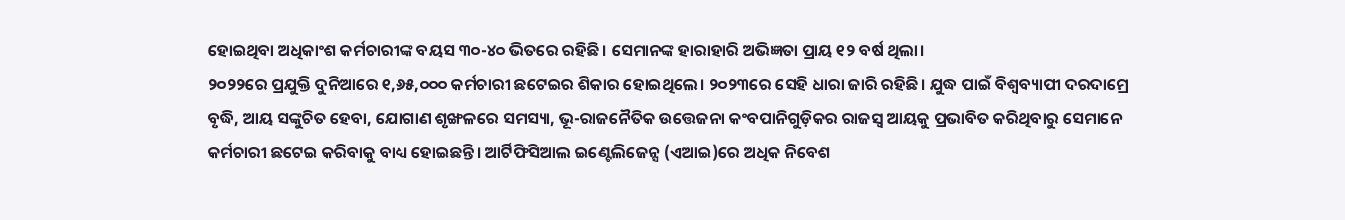ହୋଇଥିବା ଅଧିକାଂଶ କର୍ମଚାରୀଙ୍କ ବୟସ ୩୦-୪୦ ଭିତରେ ରହିଛି। ସେମାନଙ୍କ ହାରାହାରି ଅଭିଜ୍ଞତା ପ୍ରାୟ ୧୨ ବର୍ଷ ଥିଲା।
୨୦୨୨ରେ ପ୍ରଯୁକ୍ତି ଦୁନିଆରେ ୧,୬୫,୦୦୦ କର୍ମଚାରୀ ଛଟେଇର ଶିକାର ହୋଇଥିଲେ। ୨୦୨୩ରେ ସେହି ଧାରା ଜାରି ରହିଛି। ଯୁଦ୍ଧ ପାଇଁ ବିଶ୍ବବ୍ୟାପୀ ଦରଦାମ୍ରେ ବୃଦ୍ଧି, ଆୟ ସଙ୍କୁଚିତ ହେବା, ଯୋଗାଣ ଶୃଙ୍ଖଳରେ ସମସ୍ୟା, ଭୂ-ରାଜନୈତିକ ଉତ୍ତେଜନା କଂବପାନିଗୁଡ଼ିକର ରାଜସ୍ବ ଆୟକୁ ପ୍ରଭାବିତ କରିଥିବାରୁ ସେମାନେ କର୍ମଚାରୀ ଛଟେଇ କରିବାକୁ ବାଧ୍ୟ ହୋଇଛନ୍ତି। ଆର୍ଟିଫିସିଆଲ ଇଣ୍ଟେଲିଜେନ୍ସ (ଏଆଇ)ରେ ଅଧିକ ନିବେଶ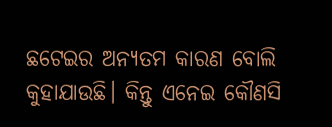ଛଟେଇର ଅନ୍ୟତମ କାରଣ ବୋଲି କୁହାଯାଉଛି। କିନ୍ତୁ ଏନେଇ କୌଣସି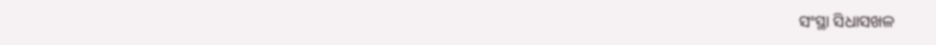ସଂସ୍ଥା ସିଧାସଖଳ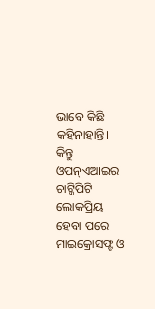ଭାବେ କିଛି କହିନାହାନ୍ତି। କିନ୍ତୁ ଓପନ୍ଏଆଇର ଚାଟ୍ଜିପିଟି ଲୋକପ୍ରିୟ ହେବା ପରେ ମାଇକ୍ରୋସଫ୍ଟ ଓ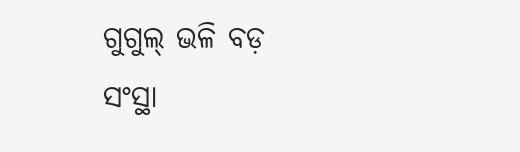ଗୁଗୁଲ୍ ଭଳି ବଡ଼ ସଂସ୍ଥା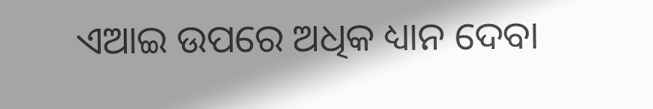ଏଆଇ ଉପରେ ଅଧିକ ଧ୍ୟାନ ଦେବା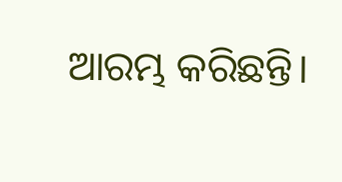ଆରମ୍ଭ କରିଛନ୍ତି।